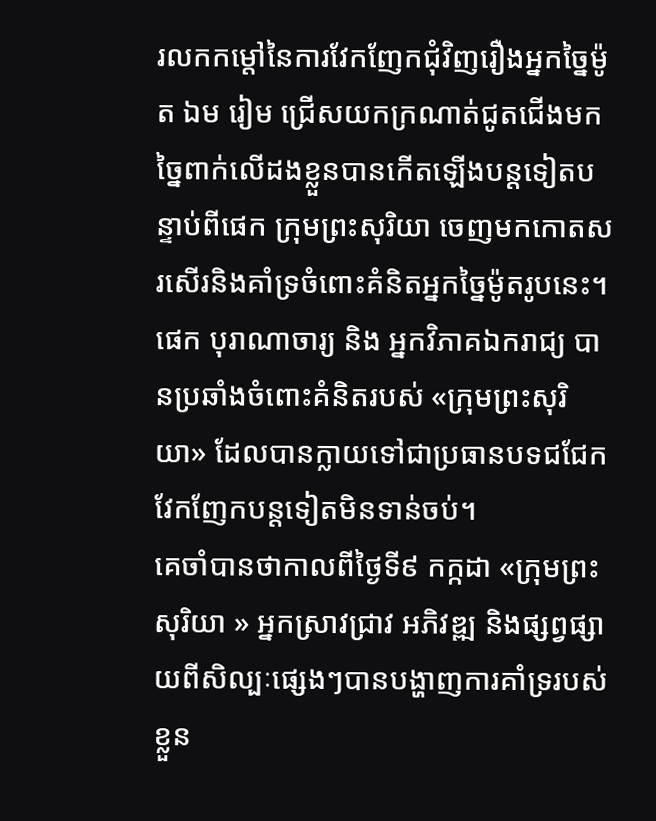រលកកម្តៅនៃការវែកញែកជុំវិញរឿងអ្នកច្នៃម៉ូត ឯម រៀម ជ្រើសយកក្រណាត់ជូតជើងមកច្នៃពាក់លើដងខ្លួនបានកើតឡើងបន្តទៀតបន្ទាប់ពីផេក ក្រុមព្រះសុរិយា ចេញមកកោតសរសើរនិងគាំទ្រចំពោះគំនិតអ្នកច្នៃម៉ូតរូបនេះ។ ផេក បុរាណាចារ្យ និង អ្នកវិភាគឯករាជ្យ បានប្រឆាំងចំពោះគំនិតរបស់ «ក្រុមព្រះសុរិយា» ដែលបានក្លាយទៅជាប្រធានបទជជែកវែកញែកបន្តទៀតមិនទាន់ចប់។
គេចាំបានថាកាលពីថ្ងៃទី៩ កក្កដា «ក្រុមព្រះសុរិយា » អ្នកស្រាវជ្រាវ អភិវឌ្ឍ និងផ្សព្វផ្សាយពីសិល្បៈផ្សេងៗបានបង្ហាញការគាំទ្ររបស់ខ្លួន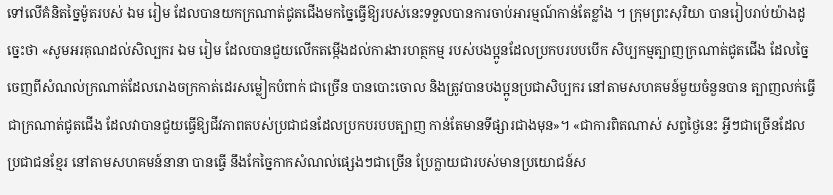ទៅលើគំនិតច្នៃម៉ូតរបស់ ឯម រៀម ដែលបានយកក្រណាត់ជូតជើងមកច្នៃធ្វើឱ្យរបស់នេះទទួលបានការចាប់អារម្មណ៍កាន់តែខ្លាំង ។ ក្រុមព្រះសុរិយា បានរៀបរាប់យ៉ាងដូច្នេះថា «សូមអរគុណដល់សិល្បករ ឯម រៀម ដែលបានជួយលើកតម្កើងដល់ការងារហត្ថកម្ម របស់បងប្អូនដែលប្រកបរបបបើក សិប្បកម្មត្បាញក្រណាត់ជូតជើង ដែលច្នៃចេញពីសំណល់ក្រណាត់ដែលរោងចក្រកាត់ដេរសម្លៀកបំពាក់ ជាច្រើន បានបោះចោល និងត្រូវបានបងប្អូនប្រជាសិប្បករ នៅតាមសហគមន៍មួយចំនួនបាន ត្បាញលក់ធ្វើជាក្រណាត់ជូតជើង ដែលវាបានជួយធ្វើឱ្យជីវភាពតបស់ប្រជាជនដែលប្រកបរបបត្បាញ កាន់តែមានទីផ្សារជាងមុន»។ «ជាការពិតណាស់ សព្វថ្ងៃនេះ អ្វីៗជាច្រើនដែលប្រជាជនខ្មែរ នៅតាមសហគមន៍នានា បានធ្វើ នឹងកែច្នៃកាកសំណល់ផ្សេងៗជាច្រើន ប្រែក្លាយជារបស់មានប្រយោជន៍ស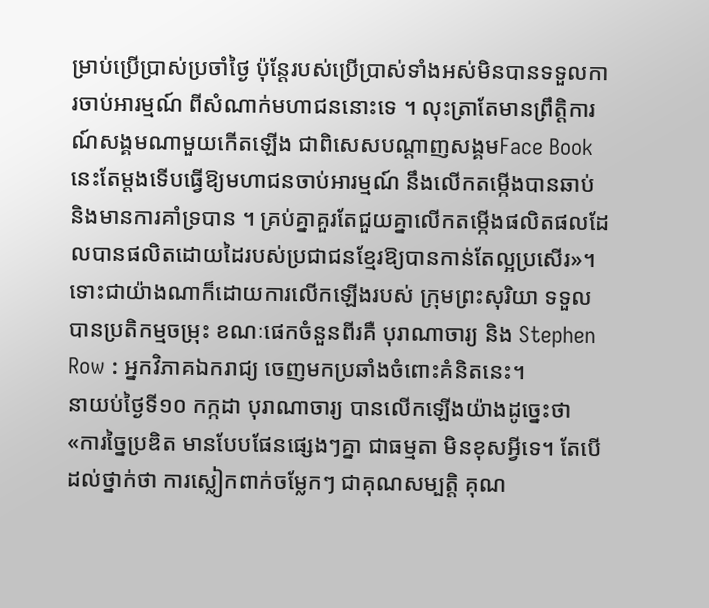ម្រាប់ប្រើប្រាស់ប្រចាំថ្ងៃ ប៉ុន្តែរបស់ប្រើប្រាស់ទាំងអស់មិនបានទទួលការចាប់អារម្មណ៍ ពីសំណាក់មហាជននោះទេ ។ លុះត្រាតែមានព្រឹត្តិការណ៍សង្គមណាមួយកើតឡើង ជាពិសេសបណ្តាញសង្គមFace Book នេះតែម្តងទើបធ្វើឱ្យមហាជនចាប់អារម្មណ៍ នឹងលើកតម្កើងបានឆាប់ និងមានការគាំទ្របាន ។ គ្រប់គ្នាគួរតែជួយគ្នាលើកតម្កើងផលិតផលដែលបានផលិតដោយដៃរបស់ប្រជាជនខ្មែរឱ្យបានកាន់តែល្អប្រសើរ»។
ទោះជាយ៉ាងណាក៏ដោយការលើកឡើងរបស់ ក្រុមព្រះសុរិយា ទទួលបានប្រតិកម្មចម្រុះ ខណៈផេកចំនួនពីរគឺ បុរាណាចារ្យ និង Stephen Row : អ្នកវិភាគឯករាជ្យ ចេញមកប្រឆាំងចំពោះគំនិតនេះ។
នាយប់ថ្ងៃទី១០ កក្កដា បុរាណាចារ្យ បានលើកឡើងយ៉ាងដូច្នេះថា «ការច្នៃប្រឌិត មានបែបផែនផ្សេងៗគ្នា ជាធម្មតា មិនខុសអ្វីទេ។ តែបើដល់ថ្នាក់ថា ការស្លៀកពាក់ចម្លែកៗ ជាគុណសម្បត្តិ គុណ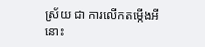ស្រ័យ ជា ការលើកតម្កើងអីនោះ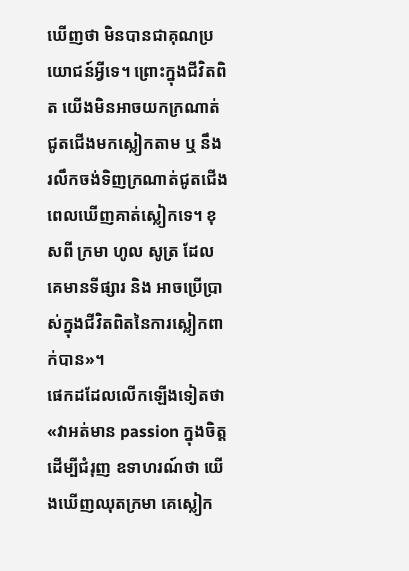ឃើញថា មិនបានជាគុណប្រយោជន៍អ្វីទេ។ ព្រោះក្នុងជីវិតពិត យើងមិនអាចយកក្រណាត់ជូតជើងមកស្លៀកតាម ឬ នឹងរលឹកចង់ទិញក្រណាត់ជូតជើងពេលឃើញគាត់ស្លៀកទេ។ ខុសពី ក្រមា ហូល សូត្រ ដែលគេមានទីផ្សារ និង អាចប្រើប្រាស់ក្នុងជីវិតពិតនៃការស្លៀកពាក់បាន»។
ផេកដដែលលើកឡើងទៀតថា «វាអត់មាន passion ក្នុងចិត្តដើម្បីជំរុញ ឧទាហរណ៍ថា យើងឃើញឈុតក្រមា គេស្លៀក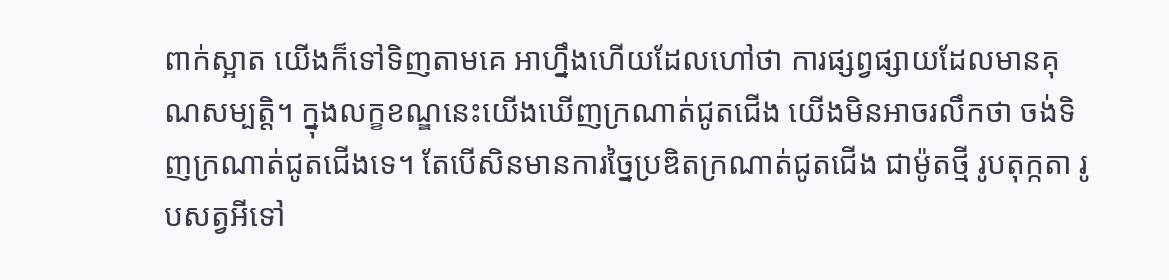ពាក់ស្អាត យើងក៏ទៅទិញតាមគេ អាហ្នឹងហើយដែលហៅថា ការផ្សព្វផ្សាយដែលមានគុណសម្បត្តិ។ ក្នុងលក្ខខណ្ឌនេះយើងឃើញក្រណាត់ជូតជើង យើងមិនអាចរលឹកថា ចង់ទិញក្រណាត់ជូតជើងទេ។ តែបើសិនមានការច្នៃប្រឌិតក្រណាត់ជូតជើង ជាម៉ូតថ្មី រូបតុក្កតា រូបសត្វអីទៅ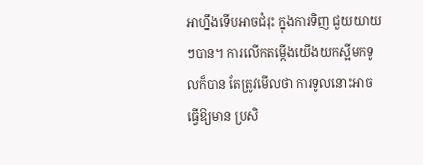អាហ្នឹងទើបអាចជំរុះ ក្នុងការទិញ ជួយយាយៗបាន។ ការលើកតម្កើងយើងយកស្អីមកទូលក៏បាន តែត្រូវមើលថា ការទូលនោះអាចធ្វើឱ្យមាន ប្រសិ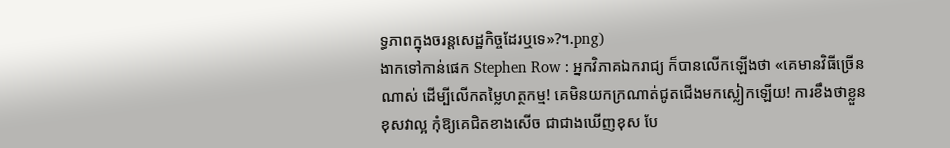ទ្ធភាពក្នុងចរន្តសេដ្ឋកិច្ចដែរឬទេ»?។.png)
ងាកទៅកាន់ផេក Stephen Row : អ្នកវិភាគឯករាជ្យ ក៏បានលើកឡើងថា «គេមានវិធីច្រើនណាស់ ដើម្បីលើកតម្លៃហត្ថកម្ម! គេមិនយកក្រណាត់ជូតជើងមកស្លៀកឡើយ! ការខឹងថាខ្លួនខុសវាល្អ កុំឱ្យគេជិតខាងសើច ជាជាងឃើញខុស បែ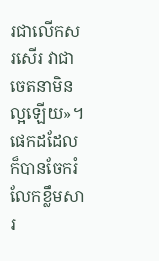រជាលើកសរសើរ វាជាចេតនាមិនល្អឡើយ»។ ផេកដដែលក៏បានចែករំលែកខ្លឹមសារ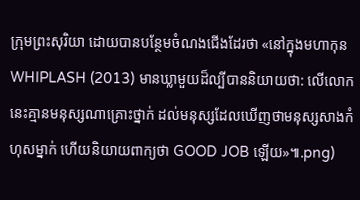ក្រុមព្រះសុរិយា ដោយបានបន្ថែមចំណងជើងដែរថា «នៅក្នុងមហាកុន WHIPLASH (2013) មានឃ្លាមួយដ៏ល្បីបាននិយាយថា: លើលោកនេះគ្មានមនុស្សណាគ្រោះថ្នាក់ ដល់មនុស្សដែលឃើញថាមនុស្សសាងកំហុសម្នាក់ ហើយនិយាយពាក្យថា GOOD JOB ឡើយ»៕.png)